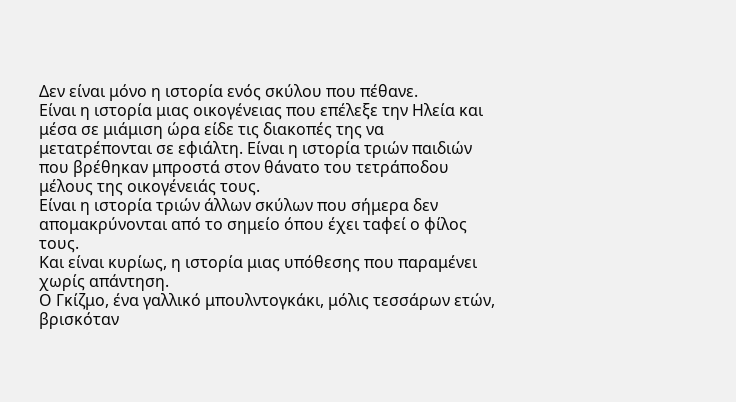Δεν είναι μόνο η ιστορία ενός σκύλου που πέθανε.
Είναι η ιστορία μιας οικογένειας που επέλεξε την Ηλεία και μέσα σε μιάμιση ώρα είδε τις διακοπές της να μετατρέπονται σε εφιάλτη. Είναι η ιστορία τριών παιδιών που βρέθηκαν μπροστά στον θάνατο του τετράποδου μέλους της οικογένειάς τους.
Είναι η ιστορία τριών άλλων σκύλων που σήμερα δεν απομακρύνονται από το σημείο όπου έχει ταφεί ο φίλος τους.
Και είναι κυρίως, η ιστορία μιας υπόθεσης που παραμένει χωρίς απάντηση.
Ο Γκίζμο, ένα γαλλικό μπουλντογκάκι, μόλις τεσσάρων ετών, βρισκόταν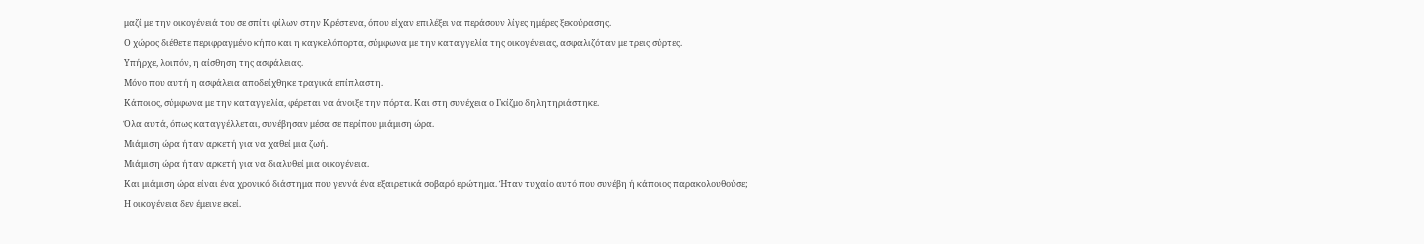μαζί με την οικογένειά του σε σπίτι φίλων στην Κρέστενα, όπου είχαν επιλέξει να περάσουν λίγες ημέρες ξεκούρασης.
Ο χώρος διέθετε περιφραγμένο κήπο και η καγκελόπορτα, σύμφωνα με την καταγγελία της οικογένειας, ασφαλιζόταν με τρεις σύρτες.
Υπήρχε, λοιπόν, η αίσθηση της ασφάλειας.
Μόνο που αυτή η ασφάλεια αποδείχθηκε τραγικά επίπλαστη.
Κάποιος, σύμφωνα με την καταγγελία, φέρεται να άνοιξε την πόρτα. Και στη συνέχεια ο Γκίζμο δηλητηριάστηκε.
Όλα αυτά, όπως καταγγέλλεται, συνέβησαν μέσα σε περίπου μιάμιση ώρα.
Μιάμιση ώρα ήταν αρκετή για να χαθεί μια ζωή.
Μιάμιση ώρα ήταν αρκετή για να διαλυθεί μια οικογένεια.
Και μιάμιση ώρα είναι ένα χρονικό διάστημα που γεννά ένα εξαιρετικά σοβαρό ερώτημα. Ήταν τυχαίο αυτό που συνέβη ή κάποιος παρακολουθούσε;
Η οικογένεια δεν έμεινε εκεί.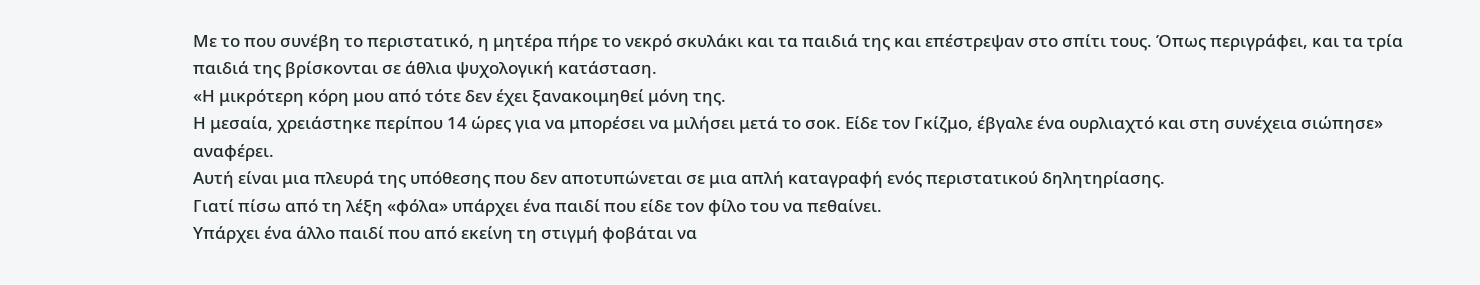Με το που συνέβη το περιστατικό, η μητέρα πήρε το νεκρό σκυλάκι και τα παιδιά της και επέστρεψαν στο σπίτι τους. Όπως περιγράφει, και τα τρία παιδιά της βρίσκονται σε άθλια ψυχολογική κατάσταση.
«Η μικρότερη κόρη μου από τότε δεν έχει ξανακοιμηθεί μόνη της.
Η μεσαία, χρειάστηκε περίπου 14 ώρες για να μπορέσει να μιλήσει μετά το σοκ. Είδε τον Γκίζμο, έβγαλε ένα ουρλιαχτό και στη συνέχεια σιώπησε» αναφέρει.
Αυτή είναι μια πλευρά της υπόθεσης που δεν αποτυπώνεται σε μια απλή καταγραφή ενός περιστατικού δηλητηρίασης.
Γιατί πίσω από τη λέξη «φόλα» υπάρχει ένα παιδί που είδε τον φίλο του να πεθαίνει.
Υπάρχει ένα άλλο παιδί που από εκείνη τη στιγμή φοβάται να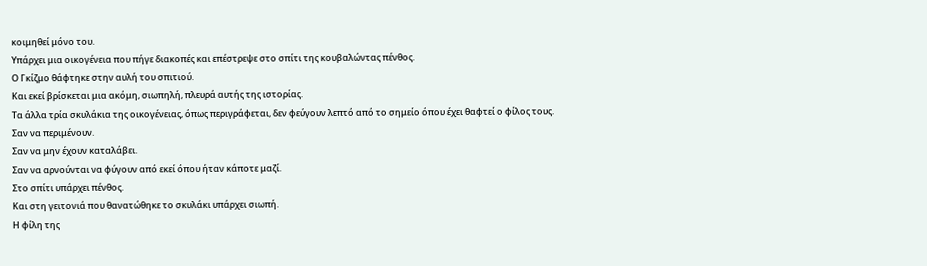κοιμηθεί μόνο του.
Υπάρχει μια οικογένεια που πήγε διακοπές και επέστρεψε στο σπίτι της κουβαλώντας πένθος.
Ο Γκίζμο θάφτηκε στην αυλή του σπιτιού.
Και εκεί βρίσκεται μια ακόμη, σιωπηλή, πλευρά αυτής της ιστορίας.
Τα άλλα τρία σκυλάκια της οικογένειας, όπως περιγράφεται, δεν φεύγουν λεπτό από το σημείο όπου έχει θαφτεί ο φίλος τους.
Σαν να περιμένουν.
Σαν να μην έχουν καταλάβει.
Σαν να αρνούνται να φύγουν από εκεί όπου ήταν κάποτε μαζί.
Στο σπίτι υπάρχει πένθος.
Και στη γειτονιά που θανατώθηκε το σκυλάκι υπάρχει σιωπή.
Η φίλη της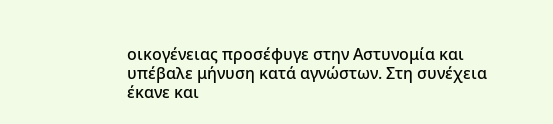οικογένειας προσέφυγε στην Αστυνομία και υπέβαλε μήνυση κατά αγνώστων. Στη συνέχεια έκανε και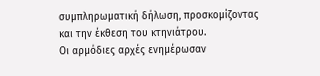συμπληρωματική δήλωση, προσκομίζοντας και την έκθεση του κτηνιάτρου.
Οι αρμόδιες αρχές ενημέρωσαν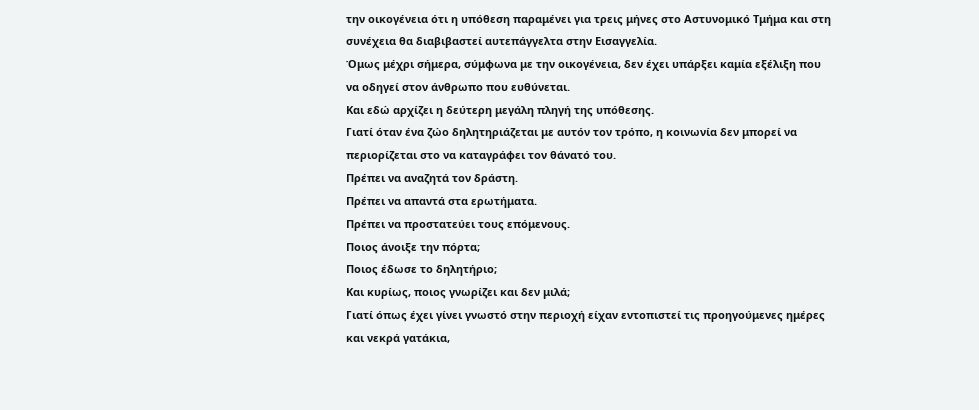την οικογένεια ότι η υπόθεση παραμένει για τρεις μήνες στο Αστυνομικό Τμήμα και στη συνέχεια θα διαβιβαστεί αυτεπάγγελτα στην Εισαγγελία.
Όμως μέχρι σήμερα, σύμφωνα με την οικογένεια, δεν έχει υπάρξει καμία εξέλιξη που να οδηγεί στον άνθρωπο που ευθύνεται.
Και εδώ αρχίζει η δεύτερη μεγάλη πληγή της υπόθεσης.
Γιατί όταν ένα ζώο δηλητηριάζεται με αυτόν τον τρόπο, η κοινωνία δεν μπορεί να περιορίζεται στο να καταγράφει τον θάνατό του.
Πρέπει να αναζητά τον δράστη.
Πρέπει να απαντά στα ερωτήματα.
Πρέπει να προστατεύει τους επόμενους.
Ποιος άνοιξε την πόρτα;
Ποιος έδωσε το δηλητήριο;
Και κυρίως, ποιος γνωρίζει και δεν μιλά;
Γιατί όπως έχει γίνει γνωστό στην περιοχή είχαν εντοπιστεί τις προηγούμενες ημέρες και νεκρά γατάκια,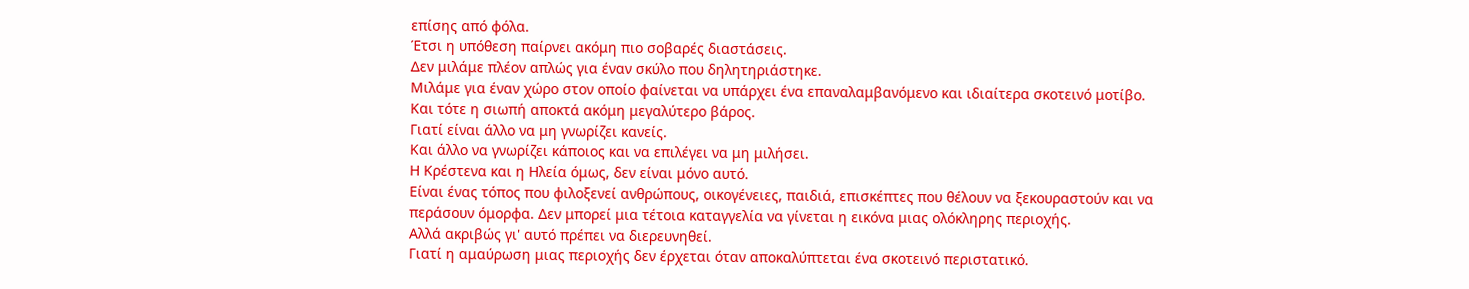επίσης από φόλα.
Έτσι η υπόθεση παίρνει ακόμη πιο σοβαρές διαστάσεις.
Δεν μιλάμε πλέον απλώς για έναν σκύλο που δηλητηριάστηκε.
Μιλάμε για έναν χώρο στον οποίο φαίνεται να υπάρχει ένα επαναλαμβανόμενο και ιδιαίτερα σκοτεινό μοτίβο.
Και τότε η σιωπή αποκτά ακόμη μεγαλύτερο βάρος.
Γιατί είναι άλλο να μη γνωρίζει κανείς.
Και άλλο να γνωρίζει κάποιος και να επιλέγει να μη μιλήσει.
Η Κρέστενα και η Ηλεία όμως, δεν είναι μόνο αυτό.
Είναι ένας τόπος που φιλοξενεί ανθρώπους, οικογένειες, παιδιά, επισκέπτες που θέλουν να ξεκουραστούν και να περάσουν όμορφα. Δεν μπορεί μια τέτοια καταγγελία να γίνεται η εικόνα μιας ολόκληρης περιοχής.
Αλλά ακριβώς γι' αυτό πρέπει να διερευνηθεί.
Γιατί η αμαύρωση μιας περιοχής δεν έρχεται όταν αποκαλύπτεται ένα σκοτεινό περιστατικό.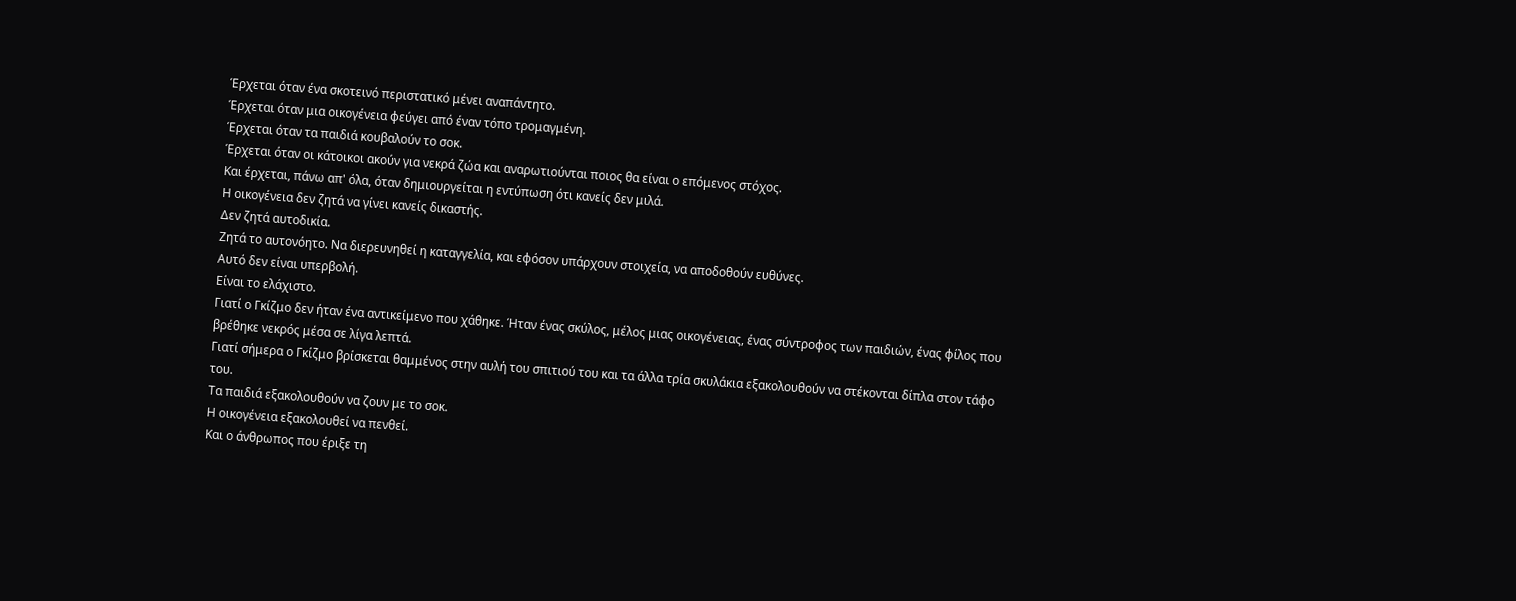Έρχεται όταν ένα σκοτεινό περιστατικό μένει αναπάντητο.
Έρχεται όταν μια οικογένεια φεύγει από έναν τόπο τρομαγμένη.
Έρχεται όταν τα παιδιά κουβαλούν το σοκ.
Έρχεται όταν οι κάτοικοι ακούν για νεκρά ζώα και αναρωτιούνται ποιος θα είναι ο επόμενος στόχος.
Και έρχεται, πάνω απ' όλα, όταν δημιουργείται η εντύπωση ότι κανείς δεν μιλά.
Η οικογένεια δεν ζητά να γίνει κανείς δικαστής.
Δεν ζητά αυτοδικία.
Ζητά το αυτονόητο. Να διερευνηθεί η καταγγελία, και εφόσον υπάρχουν στοιχεία, να αποδοθούν ευθύνες.
Αυτό δεν είναι υπερβολή.
Είναι το ελάχιστο.
Γιατί ο Γκίζμο δεν ήταν ένα αντικείμενο που χάθηκε. Ήταν ένας σκύλος, μέλος μιας οικογένειας, ένας σύντροφος των παιδιών, ένας φίλος που βρέθηκε νεκρός μέσα σε λίγα λεπτά.
Γιατί σήμερα ο Γκίζμο βρίσκεται θαμμένος στην αυλή του σπιτιού του και τα άλλα τρία σκυλάκια εξακολουθούν να στέκονται δίπλα στον τάφο του.
Τα παιδιά εξακολουθούν να ζουν με το σοκ.
Η οικογένεια εξακολουθεί να πενθεί.
Και ο άνθρωπος που έριξε τη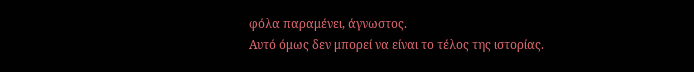φόλα παραμένει, άγνωστος.
Αυτό όμως δεν μπορεί να είναι το τέλος της ιστορίας.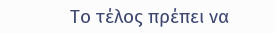Το τέλος πρέπει να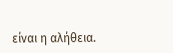είναι η αλήθεια.